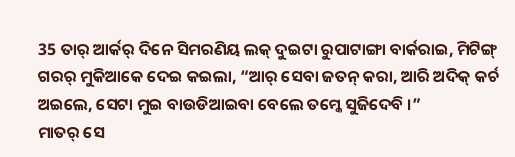35 ତାର୍ ଆର୍କର୍ ଦିନେ ସିମରଣିୟ ଲକ୍ ଦୁଇଟା ରୁପାଟାଙ୍ଗା ବାର୍କରାଇ, ମିଟିଙ୍ଗ୍ ଗରର୍ ମୁକିଆକେ ଦେଇ କଇଲା, “ଆର୍ ସେବା ଜତନ୍ କରା, ଆରି ଅଦିକ୍ କର୍ଚ ଅଇଲେ, ସେଟା ମୁଇ ବାଉଡିଆଇବା ବେଲେ ତମ୍କେ ସୁଜିଦେବି ।”
ମାତର୍ ସେ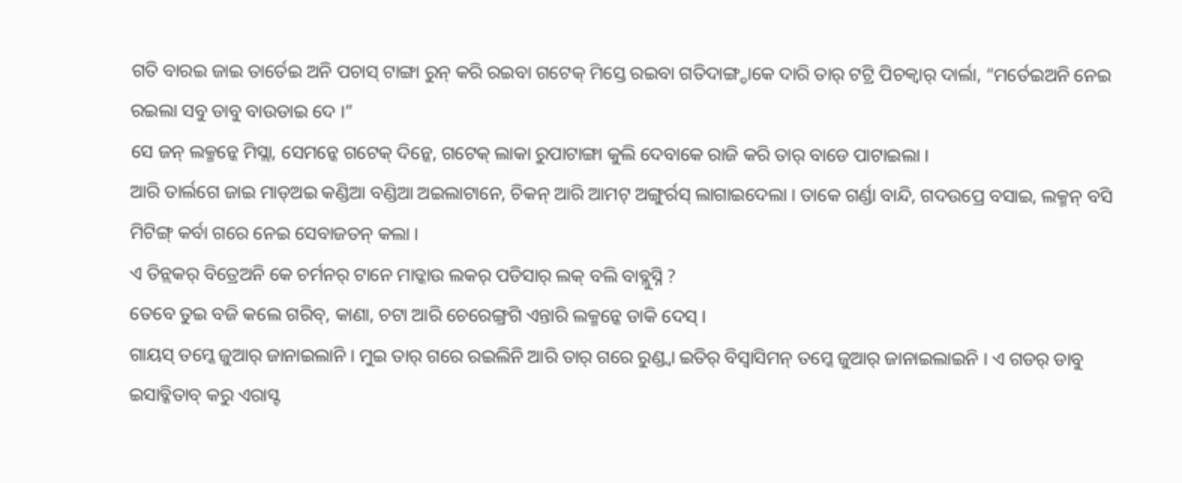ଗତି ବାରଇ ଜାଇ ତାର୍ତେଇ ଅନି ପଚାସ୍ ଟାଙ୍ଗା ରୁନ୍ କରି ରଇବା ଗଟେକ୍ ମିସ୍ତେ ରଇବା ଗତିଦାଙ୍ଗ୍ଡାକେ ଦାରି ତାର୍ ଟଟ୍ରି ପିଚକ୍ବାର୍ ଦାର୍ଲା, “ମର୍ତେଇଅନି ନେଇ ରଇଲା ସବୁ ଡାବୁ ବାଉଡାଇ ଦେ ।”
ସେ ଜନ୍ ଲକ୍ମନ୍କେ ମିସ୍ଲା, ସେମନ୍କେ ଗଟେକ୍ ଦିନ୍କେ, ଗଟେକ୍ ଲାକା ରୁପାଟାଙ୍ଗା କୁଲି ଦେବାକେ ରାଜି କରି ତାର୍ ବାଡେ ପାଟାଇଲା ।
ଆରି ତାର୍ଲଗେ ଜାଇ ମାଡ୍ଅଇ କଣ୍ଡିଆ ବଣ୍ଡିଆ ଅଇଲାଟାନେ, ଚିକନ୍ ଆରି ଆମଟ୍ ଅଙ୍ଗୁର୍ରସ୍ ଲାଗାଇଦେଲା । ତାକେ ଗର୍ଣ୍ଡା ବାନ୍ଦି, ଗଦଉପ୍ରେ ବସାଇ, ଲକ୍ମନ୍ ବସି ମିଟିଙ୍ଗ୍ କର୍ବା ଗରେ ନେଇ ସେବାଜତନ୍ କଲା ।
ଏ ତିନ୍ଲକର୍ ବିତ୍ରେଅନି କେ ଚର୍ମନର୍ ଟାନେ ମାଡ୍କାଉ ଲକର୍ ପଡିସାର୍ ଲକ୍ ବଲି ବାବ୍ଲୁସ୍ନି ?
ତେବେ ତୁଇ ବଜି କଲେ ଗରିବ୍, କାଣା, ଚଟା ଆରି ଚେରେଙ୍ଗ୍ରଗି ଏନ୍ତାରି ଲକ୍ମନ୍କେ ଡାକି ଦେସ୍ ।
ଗାୟସ୍ ତମ୍କେ ଜୁଆର୍ ଜାନାଇଲାନି । ମୁଇ ତାର୍ ଗରେ ରଇଲିନି ଆରି ତାର୍ ଗରେ ରୁଣ୍ଡ୍ବା ଇତିର୍ ବିସ୍ବାସିମନ୍ ତମ୍କେ ଜୁଆର୍ ଜାନାଇଲାଇନି । ଏ ଗଡର୍ ଡାବୁ ଇସାବ୍କିତାବ୍ କରୁ ଏରାସ୍ଟ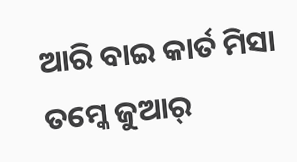ଆରି ବାଇ କାର୍ତ ମିସା ତମ୍କେ ଜୁଆର୍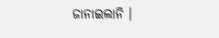ଜାନାଇଲାନି ।